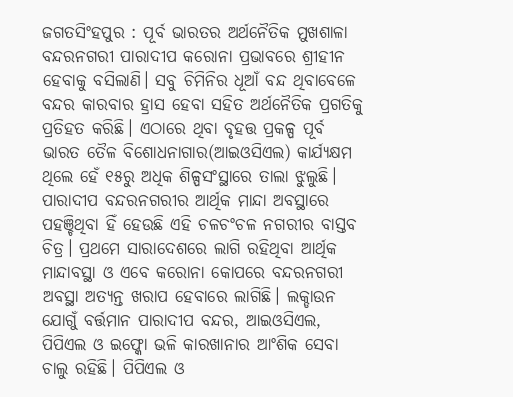ଜଗତସିଂହପୁର : ପୂର୍ବ ଭାରତର ଅର୍ଥନୈତିକ ମୁଖଶାଳା ବନ୍ଦରନଗରୀ ପାରାଦୀପ କରୋନା ପ୍ରଭାବରେ ଶ୍ରୀହୀନ ହେବାକୁ ବସିଲାଣି। ସବୁ ଚିମିନିର ଧୂଆଁ ବନ୍ଦ ଥିବାବେଳେ ବନ୍ଦର କାରବାର ହ୍ରାସ ହେବା ସହିତ ଅର୍ଥନୈତିକ ପ୍ରଗତିକୁ ପ୍ରତିହତ କରିଛି। ଏଠାରେ ଥିବା ବୃହତ୍ତ ପ୍ରକଳ୍ପ ପୂର୍ବ ଭାରତ ତୈଳ ବିଶୋଧନାଗାର(ଆଇଓସିଏଲ) କାର୍ଯ୍ୟକ୍ଷମ ଥିଲେ ହେଁ ୧୫ରୁ ଅଧିକ ଶିଳ୍ପସଂସ୍ଥାରେ ତାଲା ଝୁଲୁଛି।
ପାରାଦୀପ ବନ୍ଦରନଗରୀର ଆର୍ଥିକ ମାନ୍ଦା ଅବସ୍ଥାରେ ପହଞ୍ଚିଥିବା ହିଁ ହେଉଛି ଏହି ଚଳଚଂଚଳ ନଗରୀର ବାସ୍ତବ ଚିତ୍ର। ପ୍ରଥମେ ସାରାଦେଶରେ ଲାଗି ରହିଥିବା ଆର୍ଥିକ ମାନ୍ଦାବସ୍ଥା ଓ ଏବେ କରୋନା କୋପରେ ବନ୍ଦରନଗରୀ ଅବସ୍ଥା ଅତ୍ୟନ୍ତ ଖରାପ ହେବାରେ ଲାଗିଛି। ଲକ୍ଡାଉନ ଯୋଗୁଁ ବର୍ତ୍ତମାନ ପାରାଦୀପ ବନ୍ଦର, ଆଇଓସିଏଲ, ପିପିଏଲ ଓ ଇଫ୍କୋ ଭଳି କାରଖାନାର ଆଂଶିକ ସେବା ଚାଲୁ ରହିଛି। ପିପିଏଲ ଓ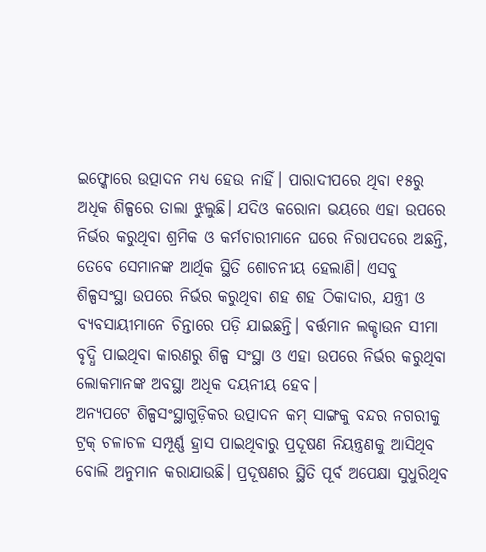ଇଫ୍କୋରେ ଉତ୍ପାଦନ ମଧ୍ୟ ହେଉ ନାହିଁ। ପାରାଦୀପରେ ଥିବା ୧୫ରୁ ଅଧିକ ଶିଳ୍ପରେ ତାଲା ଝୁଲୁଛି। ଯଦିଓ କରୋନା ଭୟରେ ଏହା ଉପରେ ନିର୍ଭର କରୁଥିବା ଶ୍ରମିକ ଓ କର୍ମଚାରୀମାନେ ଘରେ ନିରାପଦରେ ଅଛନ୍ତି, ତେବେ ସେମାନଙ୍କ ଆର୍ଥିକ ସ୍ଥିତି ଶୋଚନୀୟ ହେଲାଣି। ଏସବୁ ଶିଳ୍ପସଂସ୍ଥା ଉପରେ ନିର୍ଭର କରୁଥିବା ଶହ ଶହ ଠିକାଦାର, ଯନ୍ତ୍ରୀ ଓ ବ୍ୟବସାୟୀମାନେ ଚିନ୍ତାରେ ପଡ଼ି ଯାଇଛନ୍ତି। ବର୍ତ୍ତମାନ ଲକ୍ଡାଉନ ସୀମା ବୃଦ୍ଧି ପାଇଥିବା କାରଣରୁ ଶିଳ୍ପ ସଂସ୍ଥା ଓ ଏହା ଉପରେ ନିର୍ଭର କରୁଥିବା ଲୋକମାନଙ୍କ ଅବସ୍ଥା ଅଧିକ ଦୟନୀୟ ହେବ।
ଅନ୍ୟପଟେ ଶିଳ୍ପସଂସ୍ଥାଗୁଡ଼ିକର ଉତ୍ପାଦନ କମ୍ ସାଙ୍ଗକୁ ବନ୍ଦର ନଗରୀକୁ ଟ୍ରକ୍ ଚଳାଚଳ ସମ୍ପୂର୍ଣ୍ଣ ହ୍ରାସ ପାଇଥିବାରୁ ପ୍ରଦୂଷଣ ନିୟନ୍ତ୍ରଣକୁ ଆସିଥିବ ବୋଲି ଅନୁମାନ କରାଯାଉଛି। ପ୍ରଦୂଷଣର ସ୍ଥିତି ପୂର୍ବ ଅପେକ୍ଷା ସୁଧୁରିଥିବ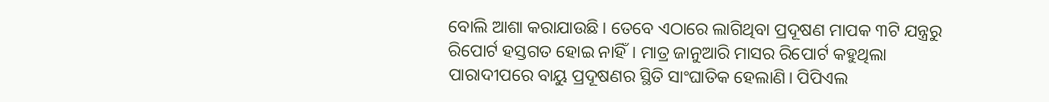ବୋଲି ଆଶା କରାଯାଉଛି। ତେବେ ଏଠାରେ ଲାଗିଥିବା ପ୍ରଦୂଷଣ ମାପକ ୩ଟି ଯନ୍ତ୍ରରୁ ରିପୋର୍ଟ ହସ୍ତଗତ ହୋଇ ନାହିଁ। ମାତ୍ର ଜାନୁଆରି ମାସର ରିପୋର୍ଟ କହୁଥିଲା ପାରାଦୀପରେ ବାୟୁ ପ୍ରଦୂଷଣର ସ୍ଥିତି ସାଂଘାତିକ ହେଲାଣି। ପିପିଏଲ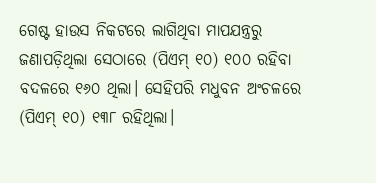ଗେଷ୍ଟ ହାଉସ ନିକଟରେ ଲାଗିଥିବା ମାପଯନ୍ତ୍ରରୁ ଜଣାପଡ଼ିଥିଲା ସେଠାରେ (ପିଏମ୍ ୧୦) ୧୦୦ ରହିବା ବଦଳରେ ୧୬୦ ଥିଲା। ସେହିପରି ମଧୁବନ ଅଂଚଳରେ (ପିଏମ୍ ୧୦) ୧୩୮ ରହିଥିଲା।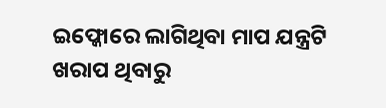ଇଫ୍କୋରେ ଲାଗିଥିବା ମାପ ଯନ୍ତ୍ରଟି ଖରାପ ଥିବାରୁ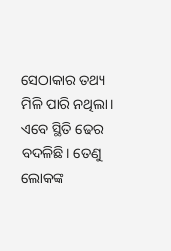ସେଠାକାର ତଥ୍ୟ ମିଳି ପାରି ନଥିଲା। ଏବେ ସ୍ଥିତି ଢେର ବଦଳିଛି। ତେଣୁ ଲୋକଙ୍କ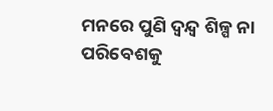ମନରେ ପୁଣି ଦ୍ବନ୍ଦ୍ବ ଶିଳ୍ପ ନା ପରିବେଶକୁ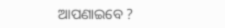ଆପଣାଇବେ ?